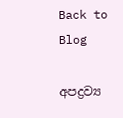Back to Blog

අපද්‍රව්‍ය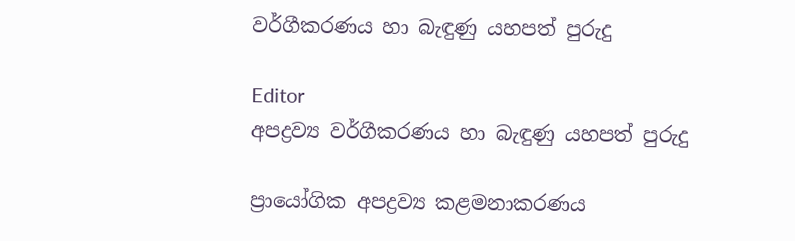වර්ගීකරණය හා බැඳුණු යහපත් පුරුදු

Editor
අපද්‍රව්‍ය වර්ගීකරණය හා බැඳුණු යහපත් පුරුදු

ප්‍රායෝගික අපද්‍රව්‍ය කළමනාකරණය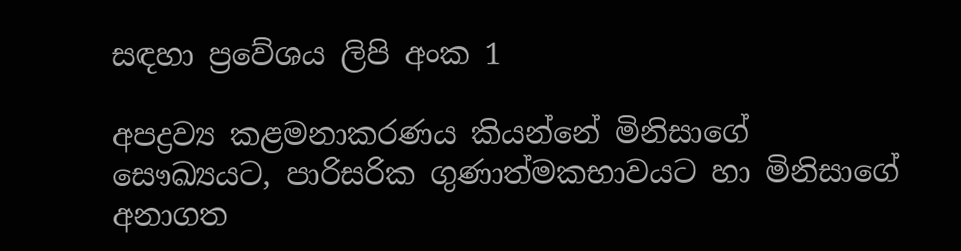සඳහා ප්‍රවේශය ලිපි අංක 1

අපද්‍රව්‍ය කළමනාකරණය කියන්නේ මිනිසාගේ සෞඛ්‍යයට, පාරිසරික ගුණාත්මකභාවයට හා මිනිසාගේ අනාගත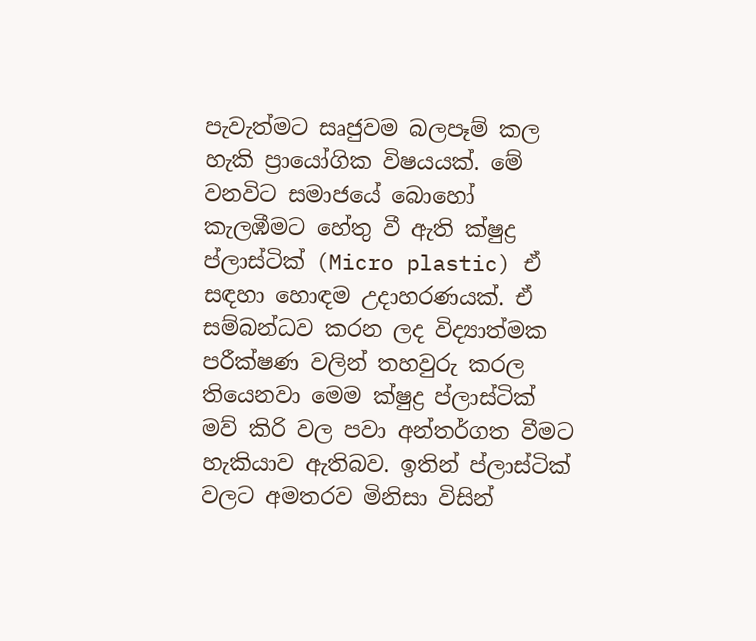පැවැත්මට සෘජුවම බලපෑම් කල හැකි ප්‍රායෝගික විෂයයක්. මේ වනවිට සමාජයේ බොහෝ කැලඹීමට හේතු වී ඇති ක්ෂුද්‍ර ප්ලාස්ටික් (Micro plastic) ඒ සඳහා හොඳම උදාහරණයක්. ඒ සම්බන්ධව කරන ලද විද්‍යාත්මක පරීක්ෂණ වලින් තහවුරු කරල තියෙනවා මෙම ක්ෂුද්‍ර ප්ලාස්ටික් මව් කිරි වල පවා අන්තර්ගත වීමට හැකියාව ඇතිබව. ඉතින් ප්ලාස්ටික් වලට අමතරව මිනිසා විසින්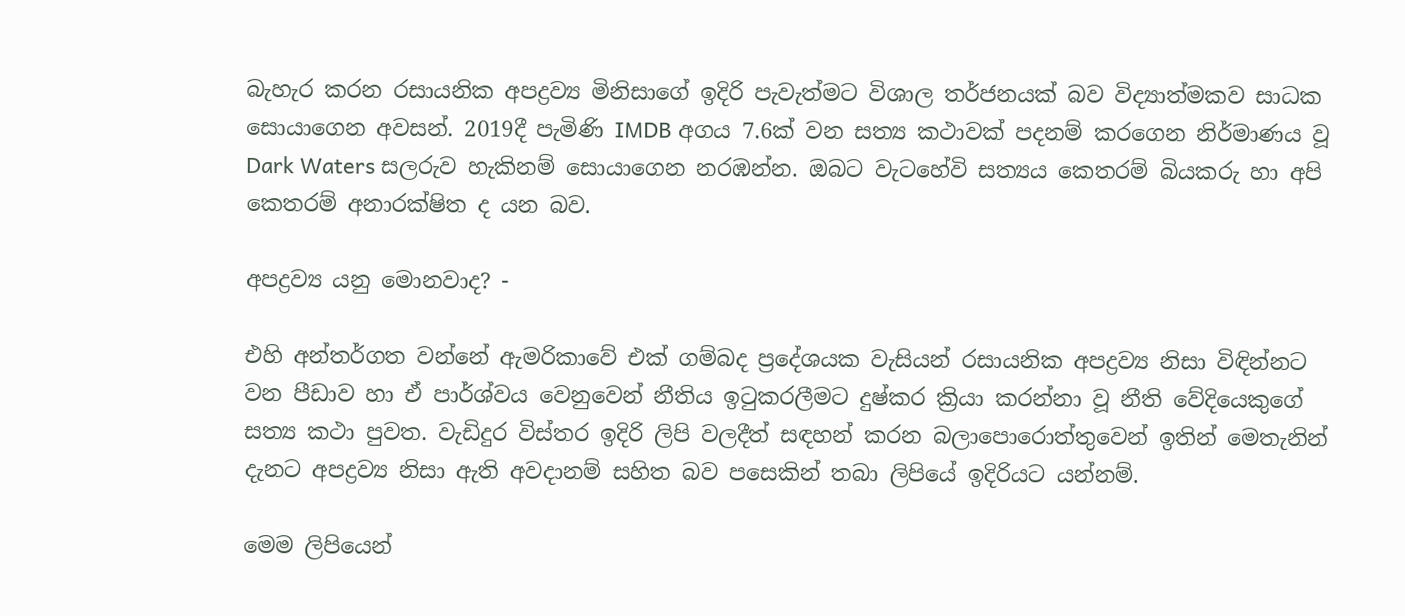බැහැර කරන රසායනික අපද්‍රව්‍ය මිනිසාගේ ඉදිරි පැවැත්මට විශාල තර්ජනයක් බව විද්‍යාත්මකව සාධක සොයාගෙන අවසන්. 2019දී පැමිණි IMDB අගය 7.6ක් වන සත්‍ය කථාවක් පදනම් කරගෙන නිර්මාණය වූ Dark Waters සලරුව හැකිනම් සොයාගෙන නරඹන්න. ඔබට වැටහේවි සත්‍යය කෙතරම් බියකරු හා අපි කෙතරම් අනාරක්ෂිත ද යන බව.

අපද්‍රව්‍ය යනු මොනවාද? -

එහි අන්තර්ගත වන්නේ ඇමරිකාවේ එක් ගම්බද ප්‍රදේශයක වැසියන් රසායනික අපද්‍රව්‍ය නිසා විඳින්නට වන පීඩාව හා ඒ පාර්ශ්වය වෙනුවෙන් නීතිය ඉටුකරලීමට දුෂ්කර ක්‍රියා කරන්නා වූ නීති වේදියෙකුගේ සත්‍ය කථා පුවත. වැඩිදුර විස්තර ඉදිරි ලිපි වලදීත් සඳහන් කරන බලාපොරොත්තුවෙන් ඉතින් මෙතැනින් දැනට අපද්‍රව්‍ය නිසා ඇති අවදානම් සහිත බව පසෙකින් තබා ලිපියේ ඉදිරියට යන්නම්.

මෙම ලිපියෙන්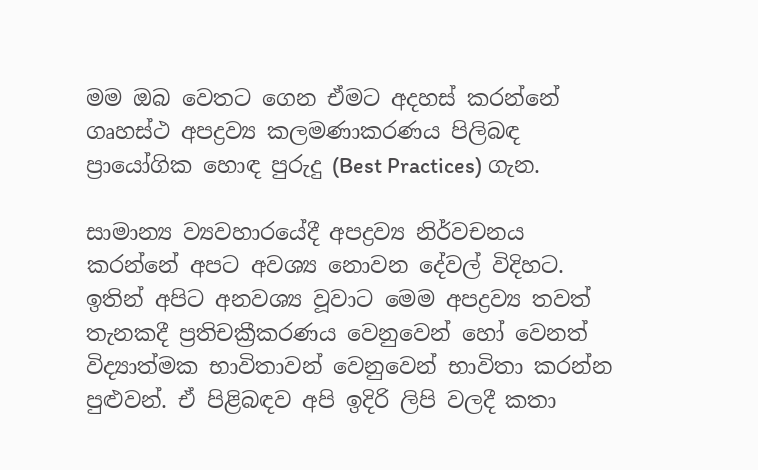මම ඔබ වෙතට ගෙන ඒමට අදහස් කරන්නේ ගෘහස්ථ අපද්‍රව්‍ය කලමණාකරණය පිලිබඳ ප්‍රායෝගික හොඳ පුරුදු (Best Practices) ගැන.

සාමාන්‍ය ව්‍යවහාරයේදී අපද්‍රව්‍ය නිර්වචනය කරන්නේ අපට අවශ්‍ය නොවන දේවල් විදිහට. ඉතින් අපිට අනවශ්‍ය වූවාට මෙම අපද්‍රව්‍ය තවත් තැනකදී ප්‍රතිචක්‍රීකරණය වෙනුවෙන් හෝ වෙනත් විද්‍යාත්මක භාවිතාවන් වෙනුවෙන් භාවිතා කරන්න පුළුවන්. ඒ පිළිබඳව අපි ඉදිරි ලිපි වලදී කතා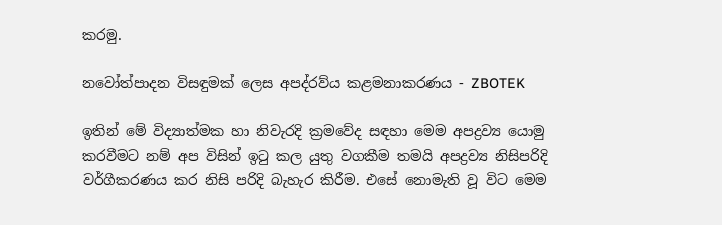කරමු.

නවෝත්පාදන විසඳුමක් ලෙස අපද්රව්ය කළමනාකරණය - ZBOTEK

ඉතින් මේ විද්‍යාත්මක හා නිවැරදි ක්‍රමවේද සඳහා මෙම අපද්‍රව්‍ය යොමු කරවීමට නම් අප විසින් ඉටු කල යුතු වගකීම තමයි අපද්‍රව්‍ය නිසිපරිදි වර්ගීකරණය කර නිසි පරිදි බැහැර කිරීම. එසේ නොමැති වූ විට මෙම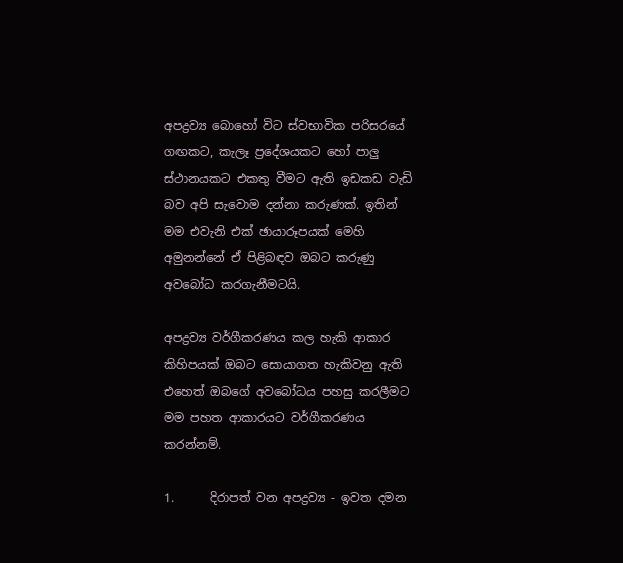අපද්‍රව්‍ය බොහෝ විට ස්වභාවික පරිසරයේ ගඟකට, කැලෑ ප්‍රදේශයකට හෝ පාලු ස්ථානයකට එකතු වීමට ඇති ඉඩකඩ වැඩි බව අපි සැවොම දන්නා කරුණක්. ඉතින් මම එවැනි එක් ඡායාරූපයක් මෙහි අමුනන්නේ ඒ පිළිබඳව ඔබට කරුණු අවබෝධ කරගැනීමටයි.

අපද්‍රව්‍ය වර්ගීකරණය කල හැකි ආකාර කිහිපයක් ඔබට සොයාගත හැකිවනු ඇති එහෙත් ඔබගේ අවබෝධය පහසු කරලීමට මම පහත ආකාරයට වර්ගීකරණය කරන්නම්.

1.      දිරාපත් වන අපද්‍රව්‍ය - ඉවත දමන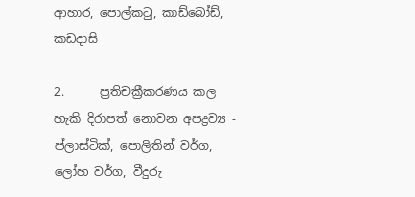ආහාර, පොල්කටු, කාඩ්බෝඩ්, කඩදාසි

2.      ප්‍රතිචක්‍රීකරණය කල හැකි දිරාපත් නොවන අපද්‍රව්‍ය - ප්ලාස්ටික්, පොලිතින් වර්ග, ලෝහ වර්ග, වීදුරු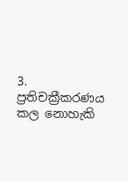3.      ප්‍රතිචක්‍රීකරණය කල නොහැකි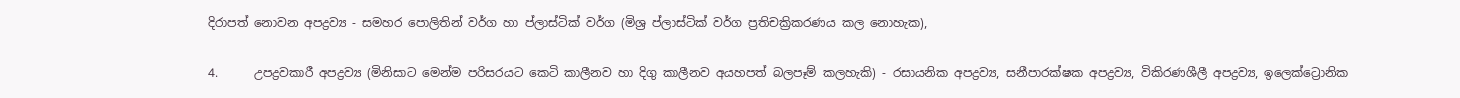දිරාපත් නොවන අපද්‍රව්‍ය - සමහර පොලිතින් වර්ග හා ප්ලාස්ටික් වර්ග (මිශ්‍ර ප්ලාස්ටික් වර්ග ප්‍රතිචක්‍රිකරණය කල නොහැක),

4.      උපද්‍රවකාරී අපද්‍රව්‍ය (මිනිසාට මෙන්ම පරිසරයට කෙටි කාලීනව හා දිගු කාලීනව අයහපත් බලපෑම් කලහැකි) - රසායනික අපද්‍රව්‍ය, සනීපාරක්ෂක අපද්‍රව්‍ය, විකිරණශීලී අපද්‍රව්‍ය, ඉලෙක්ට්‍රොනික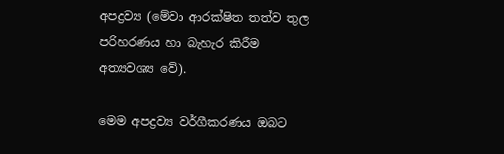අපද්‍රව්‍ය (මේවා ආරක්ෂිත තත්ව තුල පරිහරණය හා බැහැර කිරීම අත්‍යවශ්‍ය වේ).

මෙම අපද්‍රව්‍ය වර්ගීකරණය ඔබට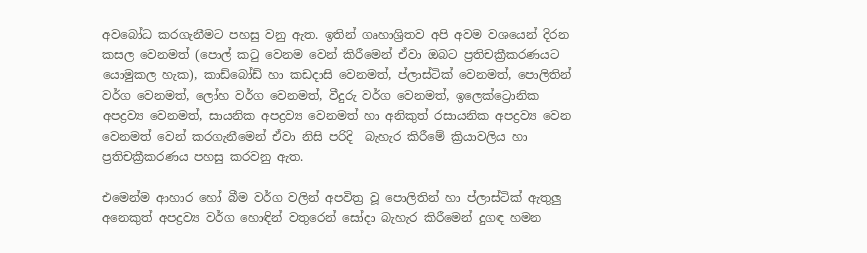අවබෝධ කරගැනීමට පහසු වනු ඇත. ඉතින් ගෘහාශ්‍රිතව අපි අවම වශයෙන් දිරන කසල වෙනමත් (පොල් කටු වෙනම වෙන් කිරීමෙන් ඒවා ඔබට ප්‍රතිචක්‍රීකරණයට යොමුකල හැක), කාඩ්බෝඩ් හා කඩදාසි වෙනමත්, ප්ලාස්ටික් වෙනමත්, පොලිතින් වර්ග වෙනමත්, ලෝහ වර්ග වෙනමත්, වීදුරු වර්ග වෙනමත්, ඉලෙක්ට්‍රොනික අපද්‍රව්‍ය වෙනමත්, සායනික අපද්‍රව්‍ය වෙනමත් හා අනිකුත් රසායනික අපද්‍රව්‍ය වෙන වෙනමත් වෙන් කරගැනීමෙන් ඒවා නිසි පරිදි  බැහැර කිරීමේ ක්‍රියාවලිය හා ප්‍රතිචක්‍රීකරණය පහසු කරවනු ඇත.

එමෙන්ම ආහාර හෝ බීම වර්ග වලින් අපවිත්‍ර වූ පොලිතින් හා ප්ලාස්ටික් ඇතුලු අනෙකුත් අපද්‍රව්‍ය වර්ග හොඳින් වතුරෙන් සෝදා බැහැර කිරීමෙන් දුගඳ හමන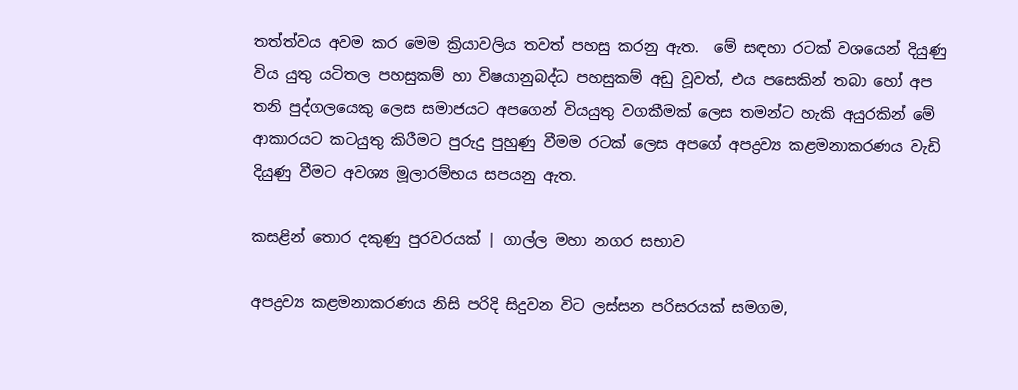තත්ත්වය අවම කර මෙම ක්‍රියාවලිය තවත් පහසු කරනු ඇත.  මේ සඳහා රටක් වශයෙන් දියුණු විය යුතු යටිතල පහසුකම් හා විෂයානුබද්ධ පහසුකම් අඩු වූවත්, එය පසෙකින් තබා හෝ අප තනි පුද්ගලයෙකු ලෙස සමාජයට අපගෙන් වියයුතු වගකීමක් ලෙස තමන්ට හැකි අයුරකින් මේ ආකාරයට කටයුතු කිරීමට පුරුදු පුහුණු වීමම රටක් ලෙස අපගේ අපද්‍රව්‍ය කළමනාකරණය වැඩි දියුණු වීමට අවශ්‍ය මූලාරම්භය සපයනු ඇත.

කසළින් තොර දකුණු පුරවරයක් | ගාල්ල මහා නගර සභාව

අපද්‍රව්‍ය කළමනාකරණය නිසි පරිදි සිදුවන විට ලස්සන පරිසරයක් සමගම,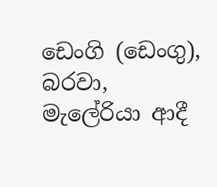ඩෙංගි (ඩෙංගු), බරවා, මැලේරියා ආදී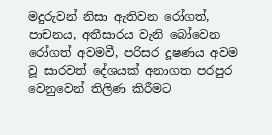මදුරුවන් නිසා ඇතිවන රෝගත්, පාචනය, අතීසාරය වැනි බෝවෙන රෝගත් අවමවී, පරිසර දූෂණය අවම වූ සාරවත් දේශයක් අනාගත පරපුර වෙනුවෙන් තිලිණ කිරීමට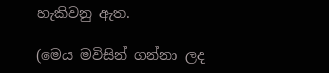හැකිවනු ඇත.

(මෙය මවිසින් ගන්නා ලද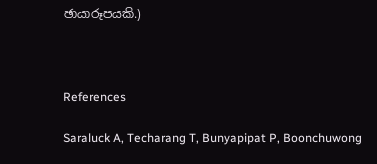ඡායාරූපයකි.)



References

Saraluck A, Techarang T, Bunyapipat P, Boonchuwong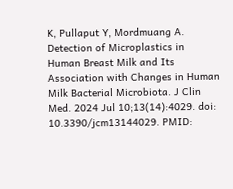K, Pullaput Y, Mordmuang A. Detection of Microplastics in Human Breast Milk and Its Association with Changes in Human Milk Bacterial Microbiota. J Clin Med. 2024 Jul 10;13(14):4029. doi: 10.3390/jcm13144029. PMID: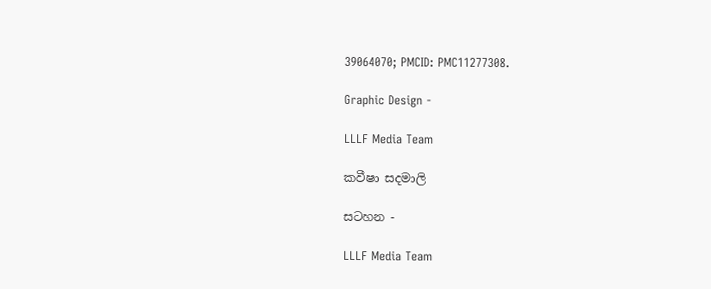39064070; PMCID: PMC11277308.

Graphic Design -

LLLF Media Team

කවීෂා සදමාලි

සටහන -

LLLF Media Team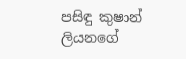පසිඳු කුෂාන් ලියනගේ